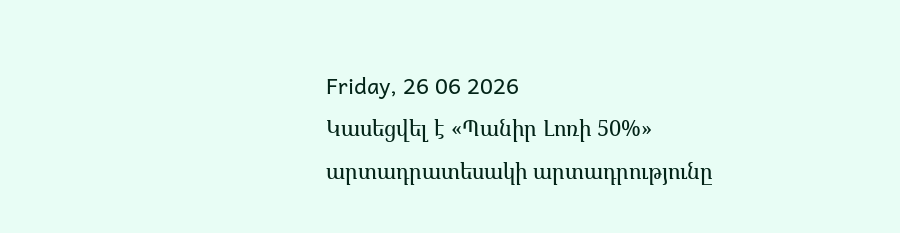Friday, 26 06 2026
Կասեցվել է «Պանիր Լոռի 50%» արտադրատեսակի արտադրությունը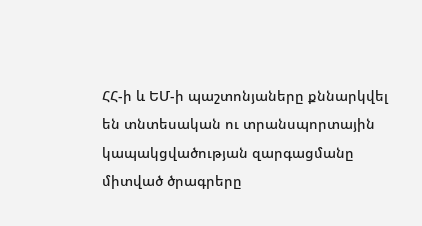ՀՀ-ի և ԵՄ-ի պաշտոնյաները քննարկվել են տնտեսական ու տրանսպորտային կապակցվածության զարգացմանը միտված ծրագրերը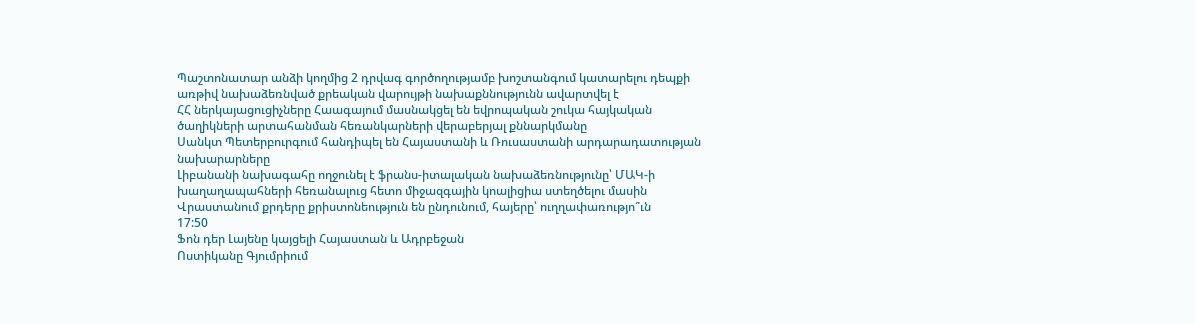Պաշտոնատար անձի կողմից 2 դրվագ գործողությամբ խոշտանգում կատարելու դեպքի առթիվ նախաձեռնված քրեական վարույթի նախաքննությունն ավարտվել է
ՀՀ ներկայացուցիչները Հաագայում մասնակցել են եվրոպական շուկա հայկական ծաղիկների արտահանման հեռանկարների վերաբերյալ քննարկմանը
Սանկտ Պետերբուրգում հանդիպել են Հայաստանի և Ռուսաստանի արդարադատության նախարարները
Լիբանանի նախագահը ողջունել է ֆրանս-իտալական նախաձեռնությունը՝ ՄԱԿ-ի խաղաղապահների հեռանալուց հետո միջազգային կոալիցիա ստեղծելու մասին
Վրաստանում քրդերը քրիստոնեություն են ընդունում, հայերը՝ ուղղափառությո՞ւն
17:50
Ֆոն դեր Լայենը կայցելի Հայաստան և Ադրբեջան
Ոստիկանը Գյումրիում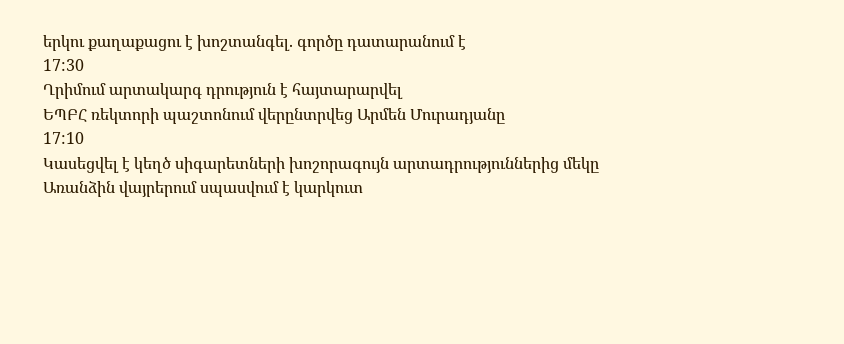երկու քաղաքացու է խոշտանգել. գործը դատարանում է
17:30
Ղրիմում արտակարգ դրություն է հայտարարվել
ԵՊԲՀ ռեկտորի պաշտոնում վերընտրվեց Արմեն Մուրադյանը
17:10
Կասեցվել է կեղծ սիգարետների խոշորագույն արտադրություններից մեկը
Առանձին վայրերում սպասվում է կարկուտ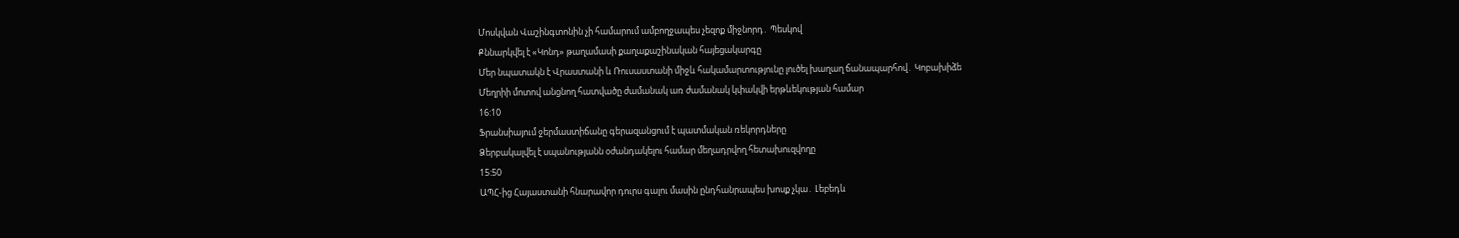Մոսկվան Վաշինգտոնին չի համարում ամբողջապես չեզոք միջնորդ․ Պեսկով
Քննարկվել է «Կոնդ» թաղամասի քաղաքաշինական հայեցակարգը
Մեր նպատակն է Վրաստանի և Ռուսաստանի միջև հակամարտությունը լուծել խաղաղ ճանապարհով․ Կոբախիձե
Մեղրիի մոտով անցնող հատվածը ժամանակ առ ժամանակ կփակվի երթևեկության համար
16:10
Ֆրանսիայում ջերմաստիճանը գերազանցում է պատմական ռեկորդները
Ձերբակալվել է սպանությանն օժանդակելու համար մեղադրվող հետախուզվողը
15:50
ԱՊՀ-ից Հայաստանի հնարավոր դուրս գալու մասին ընդհանրապես խոսք չկա․ Լեբեդև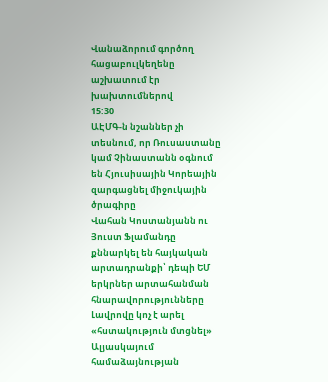Վանաձորում գործող հացաբուլկեղենը աշխատում էր խախտումներով
15:30
ԱԷՄԳ-ն նշաններ չի տեսնում, որ Ռուսաստանը կամ Չինաստանն օգնում են Հյուսիսային Կորեային զարգացնել միջուկային ծրագիրը
Վահան Կոստանյանն ու Յուստ Ֆլամանդը քննարկել են հայկական արտադրանքի՝ դեպի ԵՄ երկրներ արտահանման հնարավորությունները
Լավրովը կոչ է արել «հստակություն մտցնել» Ալյասկայում համաձայնության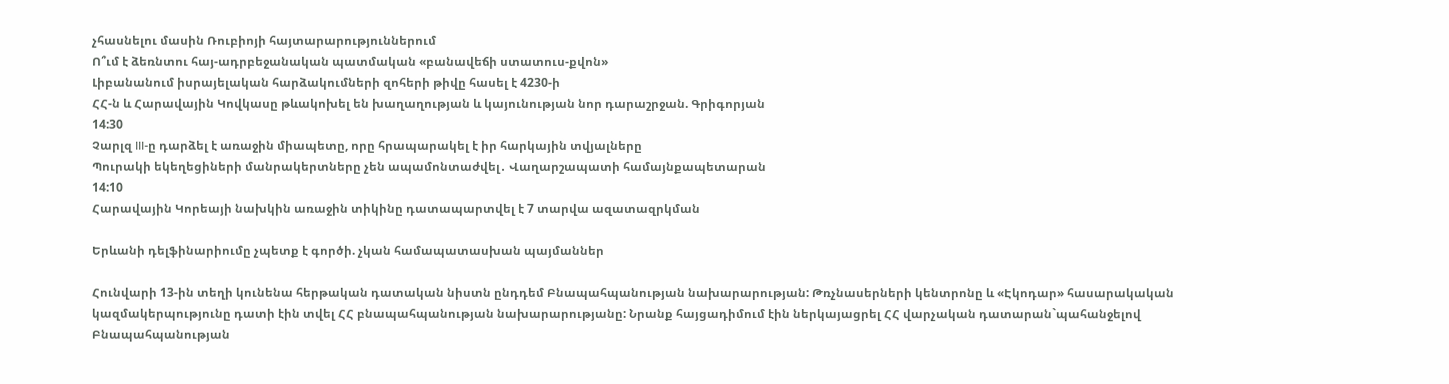չհասնելու մասին Ռուբիոյի հայտարարություններում
Ո՞ւմ է ձեռնտու հայ-ադրբեջանական պատմական «բանավեճի ստատուս-քվոն»
Լիբանանում իսրայելական հարձակումների զոհերի թիվը հասել է 4230-ի
ՀՀ-ն և Հարավային Կովկասը թևակոխել են խաղաղության և կայունության նոր դարաշրջան. Գրիգորյան
14:30
Չարլզ III-ը դարձել է առաջին միապետը, որը հրապարակել է իր հարկային տվյալները
Պուրակի եկեղեցիների մանրակերտները չեն ապամոնտաժվել․ Վաղարշապատի համայնքապետարան
14:10
Հարավային Կորեայի նախկին առաջին տիկինը դատապարտվել է 7 տարվա ազատազրկման

Երևանի դելֆինարիումը չպետք է գործի. չկան համապատասխան պայմաններ

Հունվարի 13-ին տեղի կունենա հերթական դատական նիստն ընդդեմ Բնապահպանության նախարարության: Թռչնասերների կենտրոնը և «Էկոդար» հասարակական կազմակերպությունը դատի էին տվել ՀՀ բնապահպանության նախարարությանը: Նրանք հայցադիմում էին ներկայացրել ՀՀ վարչական դատարան`պահանջելով Բնապահպանության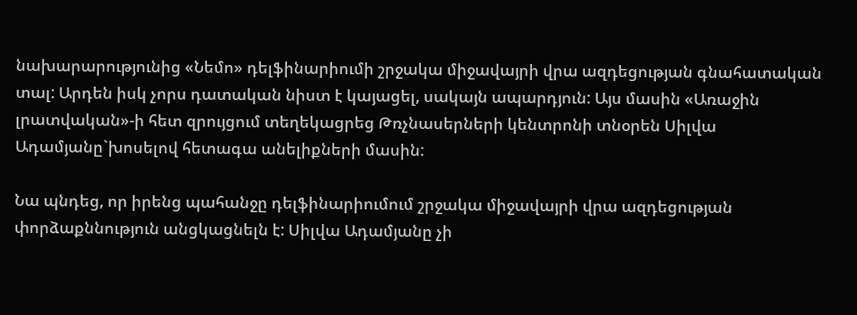նախարարությունից «Նեմո» դելֆինարիումի շրջակա միջավայրի վրա ազդեցության գնահատական տալ: Արդեն իսկ չորս դատական նիստ է կայացել, սակայն ապարդյուն: Այս մասին «Առաջին լրատվական»-ի հետ զրույցում տեղեկացրեց Թռչնասերների կենտրոնի տնօրեն Սիլվա Ադամյանը`խոսելով հետագա անելիքների մասին:

Նա պնդեց, որ իրենց պահանջը դելֆինարիումում շրջակա միջավայրի վրա ազդեցության փորձաքննություն անցկացնելն է: Սիլվա Ադամյանը չի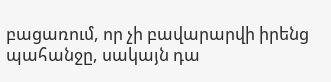բացառում, որ չի բավարարվի իրենց պահանջը, սակայն դա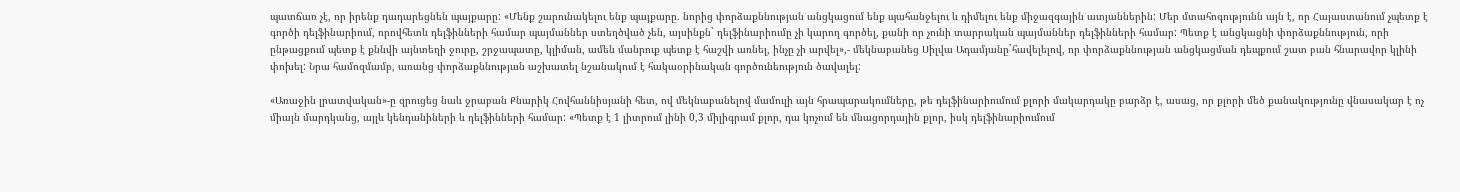պատճառ չէ, որ իրենք դադարեցնեն պայքարը: «Մենք շարունակելու ենք պայքարը. նորից փորձաքննության անցկացում ենք պահանջելու և դիմելու ենք միջազգային ատյաններին: Մեր մտահոգությունն այն է, որ Հայաստանում չպետք է գործի դելֆինարիում, որովհետև դելֆինների համար պայմաններ ստեղծված չեն, այսինքն` դելֆինարիումը չի կարող գործել, քանի որ չունի տարրական պայմաններ դելֆինների համար: Պետք է անցկացնի փորձաքննություն, որի ընթացքում պետք է քննվի այնտեղի ջուրը, շրջապատը, կլիման, ամեն մանրուք պետք է հաշվի առնել, ինչը չի արվել»,- մեկնաբանեց Սիլվա Ադամյանը`հավելելով, որ փորձաքննության անցկացման դեպքում շատ բան հնարավոր կլինի փոխել: Նրա համոզմամբ, առանց փորձաքննության աշխատել նշանակում է հակաօրինական գործունեություն ծավալել:

«Առաջին լրատվական»-ը զրուցեց նաև ջրաբան Քնարիկ Հովհաննիսյանի հետ, ով մեկնաբանելով մամուլի այն հրապարակումները, թե դելֆինարիումում քլորի մակարդակը բարձր է, ասաց, որ քլորի մեծ քանակությունը վնասակար է ոչ միայն մարդկանց, այլև կենդանիների և դելֆինների համար: «Պետք է 1 լիտրում լինի 0,3 միլիգրամ քլոր, դա կոչում են մնացորդային քլոր, իսկ դելֆինարիումում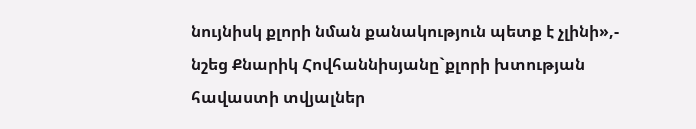նույնիսկ քլորի նման քանակություն պետք է չլինի»,- նշեց Քնարիկ Հովհաննիսյանը`քլորի խտության հավաստի տվյալներ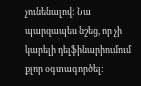չունենալով: Նա պարզապես նշեց, որ չի կարելի դելֆինարիումում քլոր օգտագործել: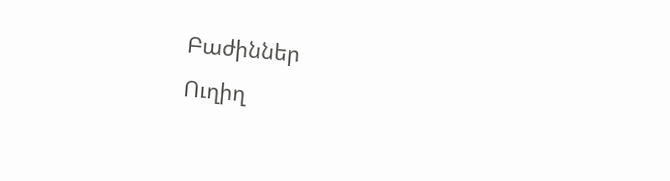Բաժիններ
Ուղիղ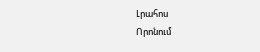Լրահոս
Որոնում